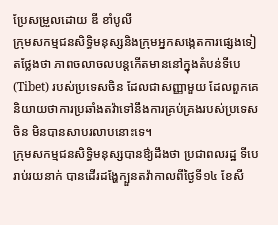ប្រែសម្រួលដោយ ឌី ខាំបូលី
ក្រុមសកម្មជនសិទ្ធិមនុស្សនិងក្រុមអ្នកសង្កេតការផ្សេងទៀតថ្លែងថា ភាពចលាចលបន្តកើតមាននៅក្នុងតំបន់ទីបេ(Tibet) របស់ប្រទេសចិន ដែលជាសញ្ញាមួយ ដែលពួកគេនិយាយថាការប្រឆាំងតវ៉ាទៅនឹងការគ្រប់គ្រងរបស់ប្រទេសចិន មិនបានសាបរលាបនោះទេ។
ក្រុមសកម្មជនសិទ្ធិមនុស្សបានឳ្យដឹងថា ប្រជាពលរដ្ឋ ទីបេ រាប់រយនាក់ បានដើរដង្ហែក្បួនតវ៉ាកាលពីថ្ងៃទី១៤ ខែសី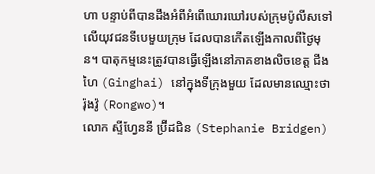ហា បន្ទាប់ពីបានដឹងអំពីអំពើឃោរឃៅរបស់ក្រុមប៉ូលីសទៅលើយុវជនទីបេមួយក្រុម ដែលបានកើតឡើងកាលពីថ្ងៃមុន។ បាតុកម្មនេះត្រូវបានធ្វើឡើងនៅភាគខាងលិចខេត្ត ជីងហៃ (Ginghai) នៅក្នុងទីក្រុងមួយ ដែលមានឈ្មោះថា រ៉ុងវ៉ូ (Rongwo)។
លោក ស្ទីហ្វែននី ប្រ៊ីដជិន (Stephanie Bridgen)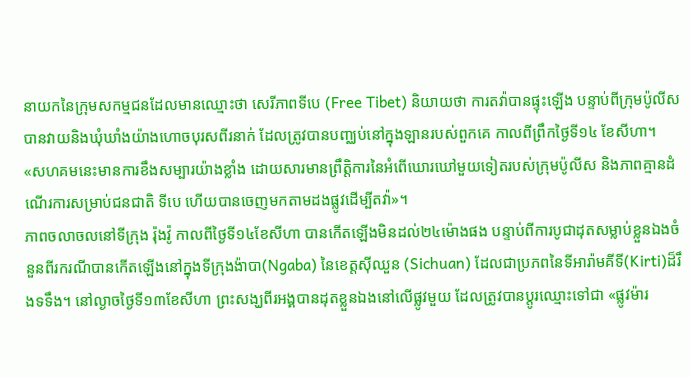នាយកនៃក្រុមសកម្មជនដែលមានឈ្មោះថា សេរីភាពទីបេ (Free Tibet) និយាយថា ការតវ៉ាបានផ្ទុះឡើង បន្ទាប់ពីក្រុមប៉ូលីសបានវាយនិងឃុំឃាំងយ៉ាងហោចបុរសពីរនាក់ ដែលត្រូវបានបញ្ឈប់នៅក្នុងឡានរបស់ពួកគេ កាលពីព្រឹកថ្ងៃទី១៤ ខែសីហា។
«សហគមនេះមានការខឹងសម្បារយ៉ាងខ្លាំង ដោយសារមានព្រឹត្តិការនៃអំពើឃោរឃៅមួយទៀតរបស់ក្រុមប៉ូលីស និងភាពគ្មានដំណើរការសម្រាប់ជនជាតិ ទីបេ ហើយបានចេញមកតាមដងផ្លូវដើម្បីតវ៉ា»។
ភាពចលាចលនៅទីក្រុង រ៉ុងវ៉ូ កាលពីថ្ងៃទី១៤ខែសីហា បានកើតឡើងមិនដល់២៤ម៉ោងផង បន្ទាប់ពីការបូជាដុតសម្លាប់ខ្លួនឯងចំនួនពីរករណីបានកើតឡើងនៅក្នុងទីក្រុងង៉ាបា(Ngaba) នៃខេត្តស៊ីឈួន (Sichuan) ដែលជាប្រភពនៃទីអារ៉ាមគីទី(Kirti)ដ៏រឹងទទឹង។ នៅល្ងាចថ្ងៃទី១៣ខែសីហា ព្រះសង្ឃពីរអង្គបានដុតខ្លួនឯងនៅលើផ្លូវមួយ ដែលត្រូវបានប្តូរឈ្មោះទៅជា «ផ្លូវម៉ារ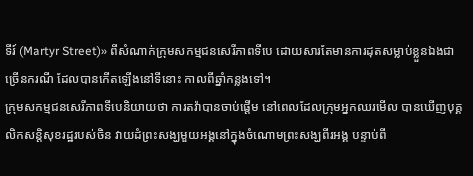ទីរ៍ (Martyr Street)» ពីសំណាក់ក្រុមសកម្មជនសេរីភាពទីបេ ដោយសារតែមានការដុតសម្លាប់ខ្លួនឯងជាច្រើនករណី ដែលបានកើតឡើងនៅទីនោះ កាលពីឆ្នាំកន្លងទៅ។
ក្រុមសកម្មជនសេរីភាពទីបេនិយាយថា ការតវ៉ាបានចាប់ផ្តើម នៅពេលដែលក្រុមអ្នកឈរមើល បានឃើញបុគ្គលិកសន្តិសុខរដ្ឋរបស់ចិន វាយដំព្រះសង្ឃមួយអង្គនៅក្នុងចំណោមព្រះសង្ឃពីរអង្គ បន្ទាប់ពី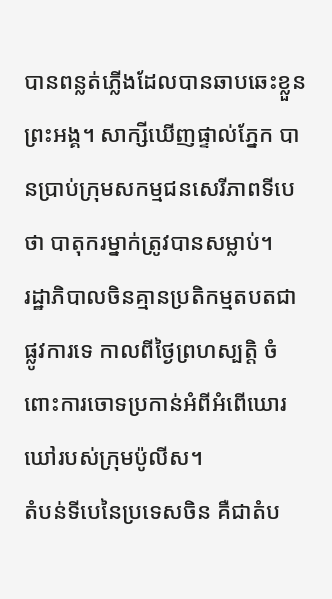បានពន្លត់ភ្លើងដែលបានឆាបឆេះខ្លួនព្រះអង្គ។ សាក្សីឃើញផ្ទាល់ភ្នែក បានប្រាប់ក្រុមសកម្មជនសេរីភាពទីបេថា បាតុករម្នាក់ត្រូវបានសម្លាប់។
រដ្ឋាភិបាលចិនគ្មានប្រតិកម្មតបតជាផ្លូវការទេ កាលពីថ្ងៃព្រហស្បត្តិ ចំពោះការចោទប្រកាន់អំពីអំពើឃោរឃៅរបស់ក្រុមប៉ូលីស។
តំបន់ទីបេនៃប្រទេសចិន គឺជាតំប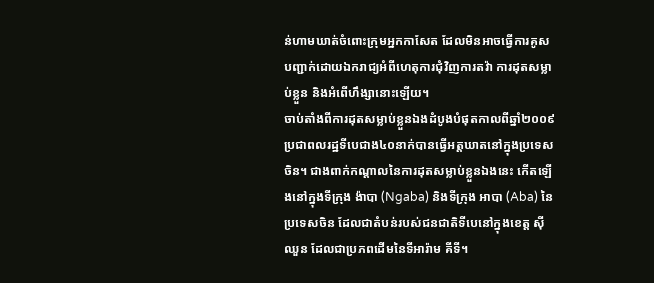ន់ហាមឃាត់ចំពោះក្រុមអ្នកកាសែត ដែលមិនអាចធ្វើការគូសបញ្ជាក់ដោយឯករាជ្យអំពីហេតុការជុំវិញការតវ៉ា ការដុតសម្លាប់ខ្លួន និងអំពើហឹង្សានោះឡើយ។
ចាប់តាំងពីការដុតសម្លាប់ខ្លួនឯងដំបូងបំផុតកាលពីឆ្នាំ២០០៩ ប្រជាពលរដ្ឋទីបេជាង៤០នាក់បានធ្វើអត្តឃាតនៅក្នុងប្រទេសចិន។ ជាងពាក់កណ្តាលនៃការដុតសម្លាប់ខ្លួនឯងនេះ កើតឡើងនៅក្នុងទីក្រុង ង៉ាបា (Ngaba) និងទីក្រុង អាបា (Aba) នៃប្រទេសចិន ដែលជាតំបន់របស់ជនជាតិទីបេនៅក្នុងខេត្ត ស៊ីឈួន ដែលជាប្រភពដើមនៃទីអារ៉ាម គីទី។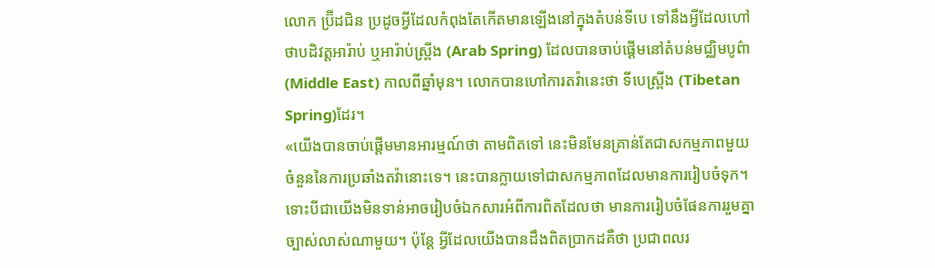លោក ប្រ៊ីដជិន ប្រដូចអ្វីដែលកំពុងតែកើតមានឡើងនៅក្នុងតំបន់ទីបេ ទៅនឹងអ្វីដែលហៅថាបដិវត្តអារ៉ាប់ ឬអារ៉ាប់ស្រ្ពីង (Arab Spring) ដែលបានចាប់ផ្តើមនៅតំបន់មជ្ឈិមបូព៌ា (Middle East) កាលពីឆ្នាំមុន។ លោកបានហៅការតវ៉ានេះថា ទីបេស្រ្ពីង (Tibetan Spring)ដែរ។
«យើងបានចាប់ផ្តើមមានអារម្មណ៍ថា តាមពិតទៅ នេះមិនមែនគ្រាន់តែជាសកម្មភាពមួយចំនួននៃការប្រឆាំងតវ៉ានោះទេ។ នេះបានក្លាយទៅជាសកម្មភាពដែលមានការរៀបចំទុក។ ទោះបីជាយើងមិនទាន់អាចរៀបចំឯកសារអំពីការពិតដែលថា មានការរៀបចំផែនការរួមគ្នាច្បាស់លាស់ណាមួយ។ ប៉ុន្តែ អ្វីដែលយើងបានដឹងពិតប្រាកដគឺថា ប្រជាពលរ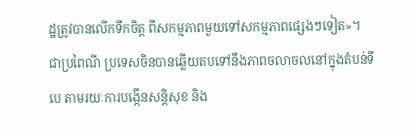ដ្ឋត្រូវបានលើកទឹកចិត្ត ពីសកម្មភាពមួយទៅសកម្មភាពផ្សេងៗទៀត»។
ជាប្រពៃណី ប្រទេសចិនបានឆ្លើយតបទៅនឹងភាពចលាចលនៅក្នុងតំបន់ទីបេ តាមរយៈការបង្កើនសន្តិសុខ និង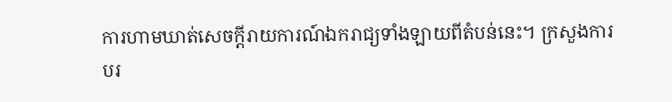ការហាមឃាត់សេចក្តីរាយការណ៍ឯករាជ្យទាំងឡាយពីតំបន់នេះ។ ក្រសួងការបរ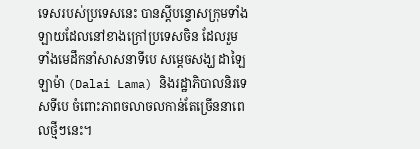ទេសរបស់ប្រទេសនេះ បានស្តីបន្ទោសក្រុមទាំងឡាយដែលនៅខាងក្រៅប្រទេសចិន ដែលរួមទាំងមេដឹកនាំសាសនាទីបេ សម្តេចសង្ឃ ដាឡៃ ឡាម៉ា (Dalai Lama) និងរដ្ឋាភិបាលនិរទេសទីបេ ចំពោះភាពចលាចលកាន់តែច្រើននាពេលថ្មីៗនេះ។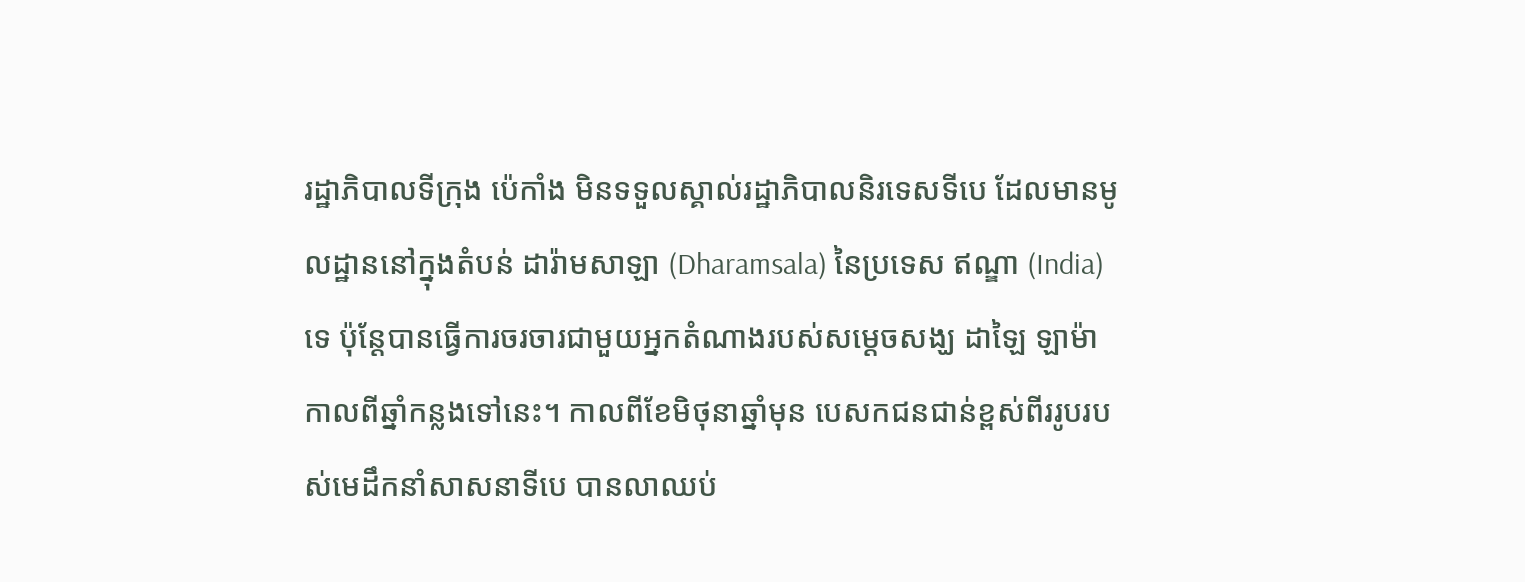រដ្ឋាភិបាលទីក្រុង ប៉េកាំង មិនទទួលស្គាល់រដ្ឋាភិបាលនិរទេសទីបេ ដែលមានមូលដ្ឋាននៅក្នុងតំបន់ ដារ៉ាមសាឡា (Dharamsala) នៃប្រទេស ឥណ្ឌា (India)ទេ ប៉ុន្តែបានធ្វើការចរចារជាមួយអ្នកតំណាងរបស់សម្តេចសង្ឃ ដាឡៃ ឡាម៉ា កាលពីឆ្នាំកន្លងទៅនេះ។ កាលពីខែមិថុនាឆ្នាំមុន បេសកជនជាន់ខ្ពស់ពីររូបរបស់មេដឹកនាំសាសនាទីបេ បានលាឈប់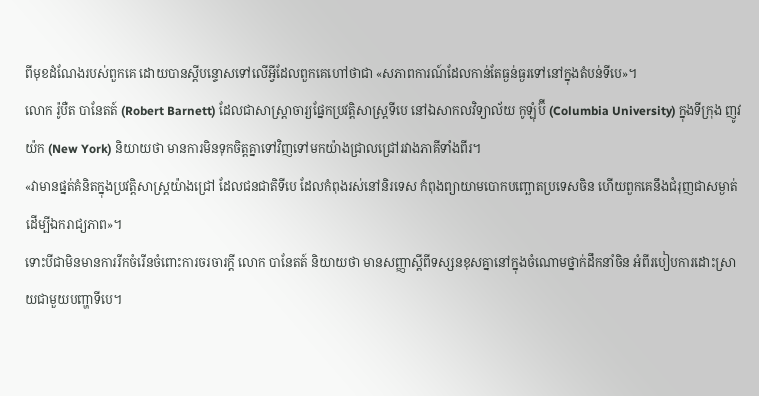ពីមុខដំណែងរបស់ពួកគេ ដោយបានស្តីបន្ទោសទៅលើអ្វីដែលពួកគេហៅថាជា «សភាពការណ៍ដែលកាន់តែធ្ងន់ធ្ងរទៅនៅក្នុងតំបន់ទីបេ»។
លោក រ៉ូបឺត បានែតត៍ (Robert Barnett) ដែលជាសាស្រ្តាចារ្យផ្នែកប្រវត្តិសាស្រ្តទីបេ នៅឯសាកលវិទ្យាល័យ កូឡុំប៊ី (Columbia University) ក្នុងទីក្រុង ញូវយ៉ក (New York) និយាយថា មានការមិនទុកចិត្តគ្នាទៅវិញទៅមកយ៉ាងជ្រាលជ្រៅរវាងភាគីទាំងពីរ។
«វាមានផ្នត់គំនិតក្នុងប្រវត្តិសាស្រ្តយ៉ាងជ្រៅ ដែលជនជាតិទីបេ ដែលកំពុងរស់នៅនិរទេស កំពុងព្យាយាមបោកបញ្ឆោតប្រទេសចិន ហើយពួកគេនឹងជំរុញជាសម្ងាត់ដើម្បីឯករាជ្យភាព»។
ទោះបីជាមិនមានការរីកចំរើនចំពោះការចរចារក្តី លោក បានែតត៍ និយាយថា មានសញ្ញាស្តីពីទស្សនខុសគ្នានៅក្នុងចំណោមថ្នាក់ដឹកនាំចិន អំពីរបៀបការដោះស្រាយជាមួយបញ្ហាទីបេ។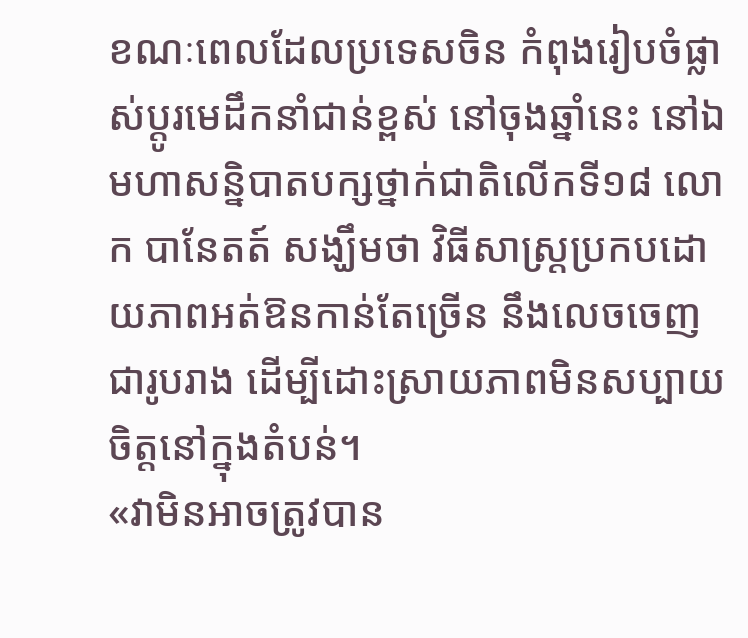ខណៈពេលដែលប្រទេសចិន កំពុងរៀបចំផ្លាស់ប្តូរមេដឹកនាំជាន់ខ្ពស់ នៅចុងឆ្នាំនេះ នៅឯមហាសន្និបាតបក្សថ្នាក់ជាតិលើកទី១៨ លោក បានែតត៍ សង្ឃឹមថា វិធីសាស្រ្តប្រកបដោយភាពអត់ឱនកាន់តែច្រើន នឹងលេចចេញជារូបរាង ដើម្បីដោះស្រាយភាពមិនសប្បាយចិត្តនៅក្នុងតំបន់។
«វាមិនអាចត្រូវបាន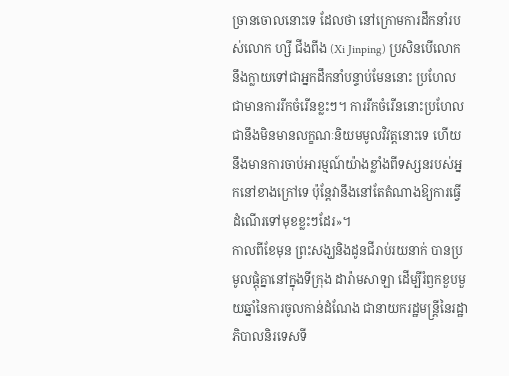ច្រានចោលនោះទេ ដែលថា នៅក្រោមការដឹកនាំរបស់លោក ហ្សី ជីងពីង (Xi Jinping) ប្រសិនបើលោកនឹងក្លាយទៅជាអ្នកដឹកនាំបន្ទាប់មែននោះ ប្រហែលជាមានការរីកចំរើនខ្លះៗ។ ការរីកចំរើននោះប្រហែលជានឹងមិនមានលក្ខណៈនិយមមូលវិវត្តនោះទេ ហើយនឹងមានការចាប់អារម្មណ៍យ៉ាងខ្លាំងពីទស្សនរបស់អ្នកនៅខាងក្រៅទេ ប៉ុន្តែវានឹងនៅតែតំណាងឱ្យការធ្វើដំណើរទៅមុខខ្លះៗដែរ»។
កាលពីខែមុន ព្រះសង្ឃនិងដូនជីរាប់រយនាក់ បានប្រមូលផ្តុំគ្នានៅក្នុងទីក្រុង ដារ៉ាមសាឡា ដើម្បីរំឭកខួបមួយឆ្នាំនៃការចូលកាន់ដំណែង ជានាយករដ្ឋមន្រ្តីនៃរដ្ឋាភិបាលនិរទេសទី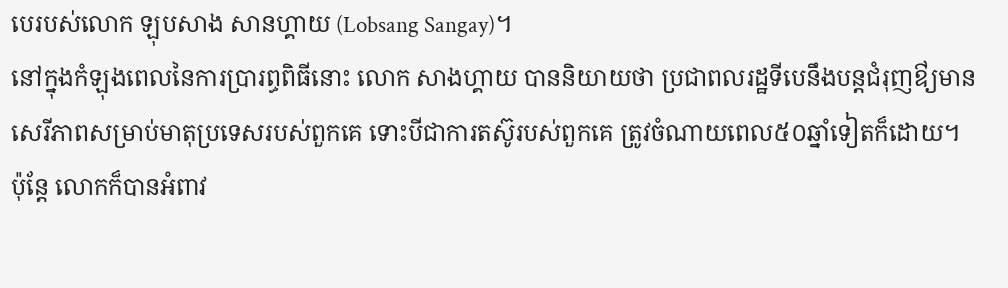បេរបស់លោក ឡុបសាង សានហ្គាយ (Lobsang Sangay)។
នៅក្នុងកំឡុងពេលនៃការប្រារព្ធពិធីនោះ លោក សាងហ្គាយ បាននិយាយថា ប្រជាពលរដ្ឋទីបេនឹងបន្តជំរុញឳ្យមានសេរីភាពសម្រាប់មាតុប្រទេសរបស់ពួកគេ ទោះបីជាការតស៊ូរបស់ពួកគេ ត្រូវចំណាយពេល៥០ឆ្នាំទៀតក៏ដោយ។
ប៉ុន្តែ លោកក៏បានអំពាវ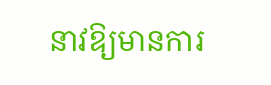នាវឱ្យមានការ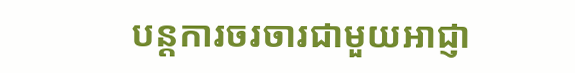បន្តការចរចារជាមួយអាជ្ញា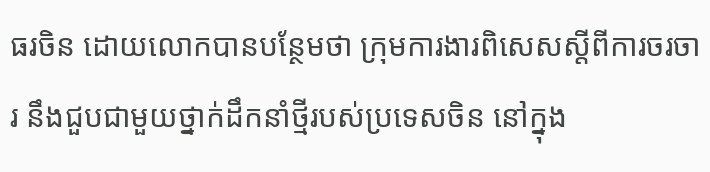ធរចិន ដោយលោកបានបន្ថែមថា ក្រុមការងារពិសេសស្តីពីការចរចារ នឹងជួបជាមួយថ្នាក់ដឹកនាំថ្មីរបស់ប្រទេសចិន នៅក្នុង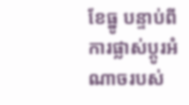ខែធ្នូ បន្ទាប់ពីការផ្លាស់ប្តូរអំណាចរបស់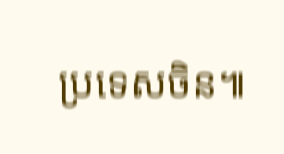ប្រទេសចិន៕